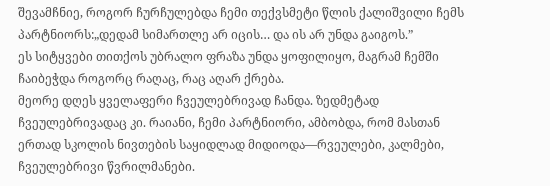შევამჩნიე, როგორ ჩურჩულებდა ჩემი თექვსმეტი წლის ქალიშვილი ჩემს პარტნიორს:„დედამ სიმართლე არ იცის… და ის არ უნდა გაიგოს.”
ეს სიტყვები თითქოს უბრალო ფრაზა უნდა ყოფილიყო, მაგრამ ჩემში ჩაიბეჭდა როგორც რაღაც, რაც აღარ ქრება.
მეორე დღეს ყველაფერი ჩვეულებრივად ჩანდა. ზედმეტად ჩვეულებრივადაც კი. რაიანი, ჩემი პარტნიორი, ამბობდა, რომ მასთან ერთად სკოლის ნივთების საყიდლად მიდიოდა—რვეულები, კალმები, ჩვეულებრივი წვრილმანები.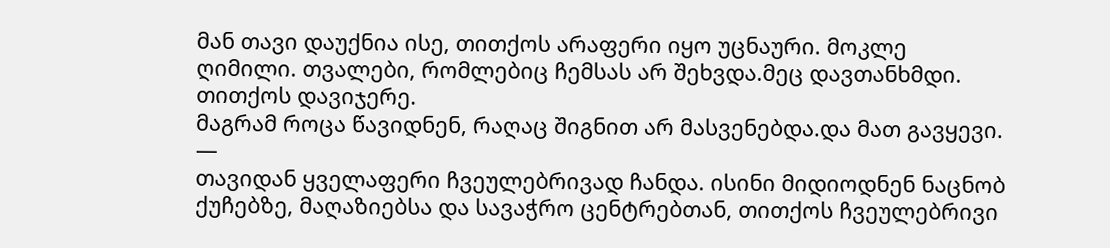მან თავი დაუქნია ისე, თითქოს არაფერი იყო უცნაური. მოკლე ღიმილი. თვალები, რომლებიც ჩემსას არ შეხვდა.მეც დავთანხმდი. თითქოს დავიჯერე.
მაგრამ როცა წავიდნენ, რაღაც შიგნით არ მასვენებდა.და მათ გავყევი.
—
თავიდან ყველაფერი ჩვეულებრივად ჩანდა. ისინი მიდიოდნენ ნაცნობ ქუჩებზე, მაღაზიებსა და სავაჭრო ცენტრებთან, თითქოს ჩვეულებრივი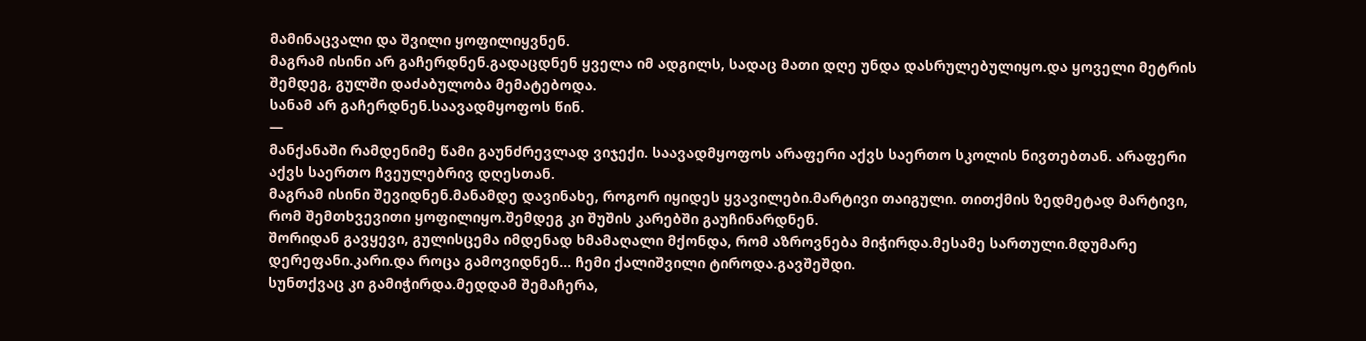მამინაცვალი და შვილი ყოფილიყვნენ.
მაგრამ ისინი არ გაჩერდნენ.გადაცდნენ ყველა იმ ადგილს, სადაც მათი დღე უნდა დასრულებულიყო.და ყოველი მეტრის შემდეგ, გულში დაძაბულობა მემატებოდა.
სანამ არ გაჩერდნენ.საავადმყოფოს წინ.
—
მანქანაში რამდენიმე წამი გაუნძრევლად ვიჯექი. საავადმყოფოს არაფერი აქვს საერთო სკოლის ნივთებთან. არაფერი აქვს საერთო ჩვეულებრივ დღესთან.
მაგრამ ისინი შევიდნენ.მანამდე დავინახე, როგორ იყიდეს ყვავილები.მარტივი თაიგული. თითქმის ზედმეტად მარტივი, რომ შემთხვევითი ყოფილიყო.შემდეგ კი შუშის კარებში გაუჩინარდნენ.
შორიდან გავყევი, გულისცემა იმდენად ხმამაღალი მქონდა, რომ აზროვნება მიჭირდა.მესამე სართული.მდუმარე დერეფანი.კარი.და როცა გამოვიდნენ… ჩემი ქალიშვილი ტიროდა.გავშეშდი.
სუნთქვაც კი გამიჭირდა.მედდამ შემაჩერა,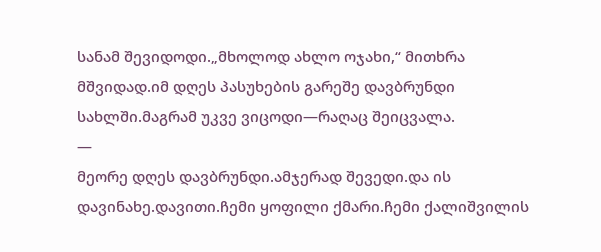სანამ შევიდოდი.„მხოლოდ ახლო ოჯახი,“ მითხრა მშვიდად.იმ დღეს პასუხების გარეშე დავბრუნდი სახლში.მაგრამ უკვე ვიცოდი—რაღაც შეიცვალა.
—
მეორე დღეს დავბრუნდი.ამჯერად შევედი.და ის დავინახე.დავითი.ჩემი ყოფილი ქმარი.ჩემი ქალიშვილის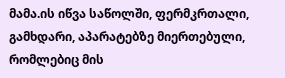მამა.ის იწვა საწოლში, ფერმკრთალი, გამხდარი, აპარატებზე მიერთებული, რომლებიც მის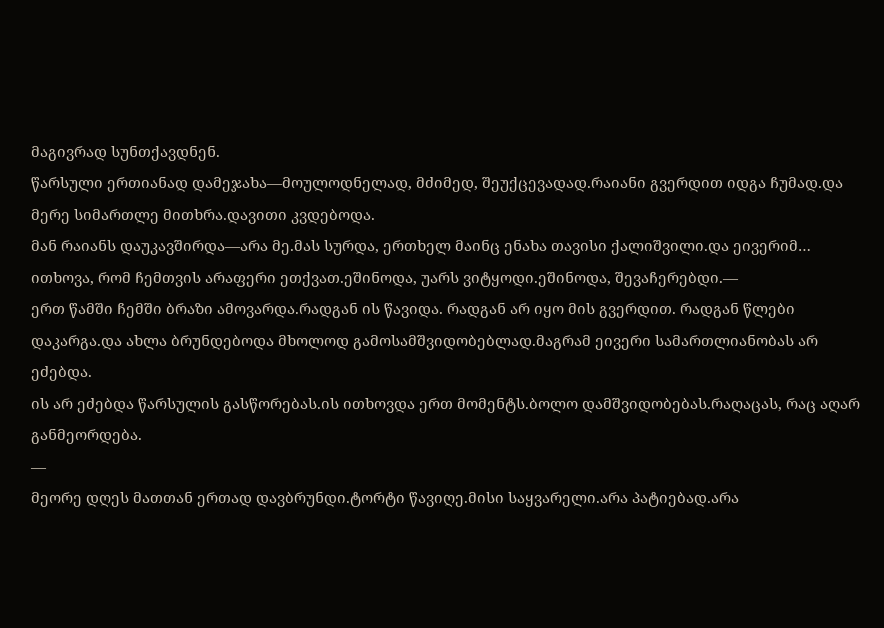მაგივრად სუნთქავდნენ.
წარსული ერთიანად დამეჯახა—მოულოდნელად, მძიმედ, შეუქცევადად.რაიანი გვერდით იდგა ჩუმად.და მერე სიმართლე მითხრა.დავითი კვდებოდა.
მან რაიანს დაუკავშირდა—არა მე.მას სურდა, ერთხელ მაინც ენახა თავისი ქალიშვილი.და ეივერიმ… ითხოვა, რომ ჩემთვის არაფერი ეთქვათ.ეშინოდა, უარს ვიტყოდი.ეშინოდა, შევაჩერებდი.—
ერთ წამში ჩემში ბრაზი ამოვარდა.რადგან ის წავიდა. რადგან არ იყო მის გვერდით. რადგან წლები დაკარგა.და ახლა ბრუნდებოდა მხოლოდ გამოსამშვიდობებლად.მაგრამ ეივერი სამართლიანობას არ ეძებდა.
ის არ ეძებდა წარსულის გასწორებას.ის ითხოვდა ერთ მომენტს.ბოლო დამშვიდობებას.რაღაცას, რაც აღარ განმეორდება.
—
მეორე დღეს მათთან ერთად დავბრუნდი.ტორტი წავიღე.მისი საყვარელი.არა პატიებად.არა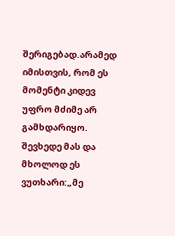შერიგებად.არამედ იმისთვის, რომ ეს მომენტი კიდევ უფრო მძიმე არ გამხდარიყო.
შევხედე მას და მხოლოდ ეს ვუთხარი:„მე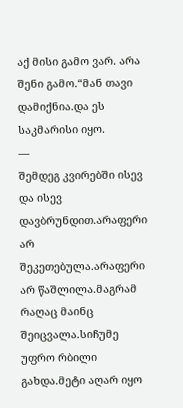აქ მისი გამო ვარ. არა შენი გამო.“მან თავი დამიქნია.და ეს საკმარისი იყო.
—
შემდეგ კვირებში ისევ და ისევ დავბრუნდით.არაფერი არ შეკეთებულა.არაფერი არ წაშლილა.მაგრამ რაღაც მაინც შეიცვალა.სიჩუმე უფრო რბილი გახდა.მეტი აღარ იყო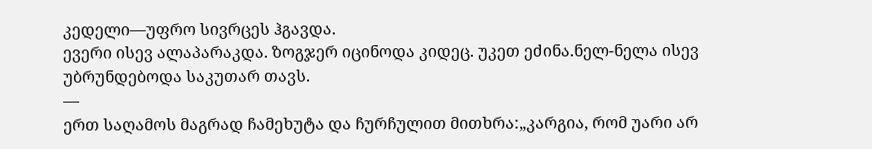კედელი—უფრო სივრცეს ჰგავდა.
ევერი ისევ ალაპარაკდა. ზოგჯერ იცინოდა კიდეც. უკეთ ეძინა.ნელ-ნელა ისევ უბრუნდებოდა საკუთარ თავს.
—
ერთ საღამოს მაგრად ჩამეხუტა და ჩურჩულით მითხრა:„კარგია, რომ უარი არ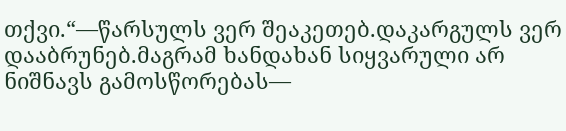თქვი.“—წარსულს ვერ შეაკეთებ.დაკარგულს ვერ დააბრუნებ.მაგრამ ხანდახან სიყვარული არ ნიშნავს გამოსწორებას—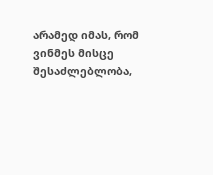არამედ იმას, რომ ვინმეს მისცე შესაძლებლობა,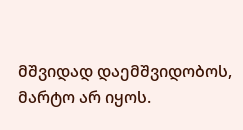მშვიდად დაემშვიდობოს, მარტო არ იყოს.